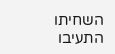השחיתו התעיבו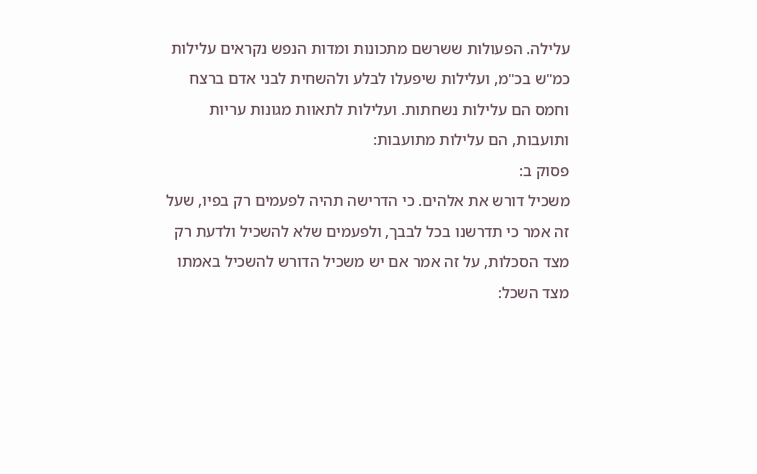עלילה. הפעולות ששרשם מתכונות ומדות הנפש נקראים עלילות כמ"ש בכ"מ, ועלילות שיפעלו לבלע ולהשחית לבני אדם ברצח וחמס הם עלילות נשחתות. ועלילות לתאוות מגונות עריות ותועבות, הם עלילות מתועבות:
פסוק ב:
משכיל דורש את אלהים. כי הדרישה תהיה לפעמים רק בפיו, שעל זה אמר כי תדרשנו בכל לבבך, ולפעמים שלא להשכיל ולדעת רק מצד הסכלות, על זה אמר אם יש משכיל הדורש להשכיל באמתו מצד השכל: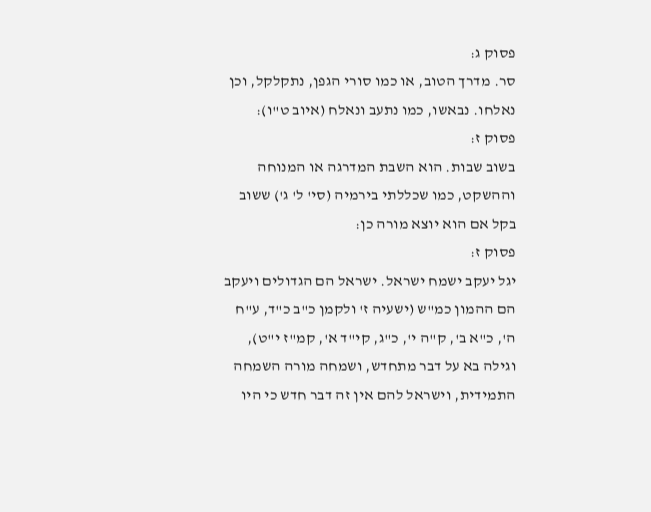פסוק ג:
סר. מדרך הטוב, או כמו סורי הגפן, נתקלקל, וכן נאלחו. נבאשו, כמו נתעב ונאלח (איוב ט"ו):
פסוק ז:
בשוב שבות. הוא השבת המדרגה או המנוחה וההשקט, כמו שכללתי בירמיה (סי' ל' ג') ששוב בקל אם הוא יוצא מורה כן:
פסוק ז:
יגל יעקב ישמח ישראל. ישראל הם הגדולים ויעקב הם ההמון כמ"ש (ישעיה ז' ולקמן כ"ב כ"ד, ע"ח ה', כ"א ב', ק"ה י', כ"ג, קי"ד א', קמ"ז י"ט), וגילה בא על דבר מתחדש, ושמחה מורה השמחה התמידית, וישראל להם אין זה דבר חדש כי היו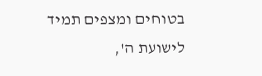בטוחים ומצפים תמיד לישועת ה',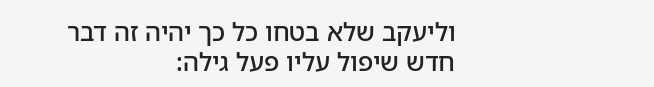וליעקב שלא בטחו כל כך יהיה זה דבר חדש שיפול עליו פעל גילה: